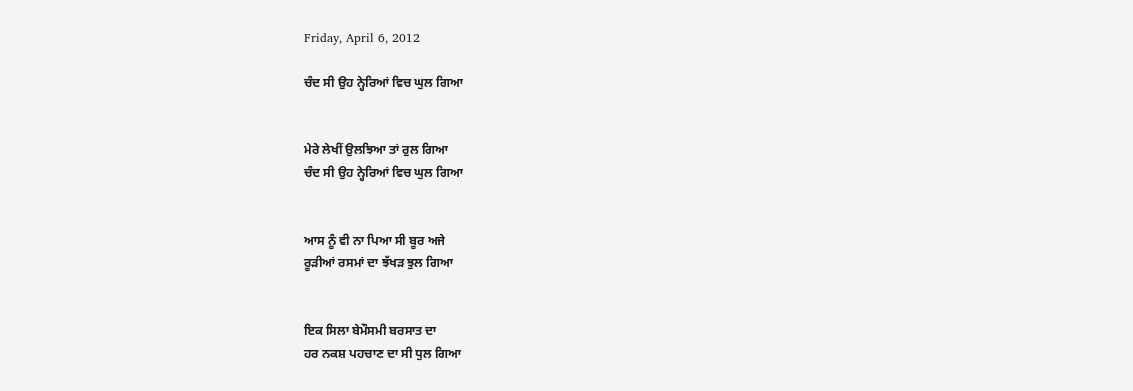Friday, April 6, 2012

ਚੰਦ ਸੀ ਉਹ ਨ੍ਹੇਰਿਆਂ ਵਿਚ ਘੁਲ ਗਿਆ


ਮੇਰੇ ਲੇਖੀਂ ਉਲਝਿਆ ਤਾਂ ਰੁਲ ਗਿਆ
ਚੰਦ ਸੀ ਉਹ ਨ੍ਹੇਰਿਆਂ ਵਿਚ ਘੁਲ ਗਿਆ


ਆਸ ਨੂੰ ਵੀ ਨਾ ਪਿਆ ਸੀ ਬੂਰ ਅਜੇ
ਰੂੜੀਆਂ ਰਸਮਾਂ ਦਾ ਝੱਖੜ ਝੁਲ ਗਿਆ


ਇਕ ਸਿਲਾ ਬੇਮੌਸਮੀ ਬਰਸਾਤ ਦਾ
ਹਰ ਨਕਸ਼ ਪਹਚਾਣ ਦਾ ਸੀ ਧੁਲ ਗਿਆ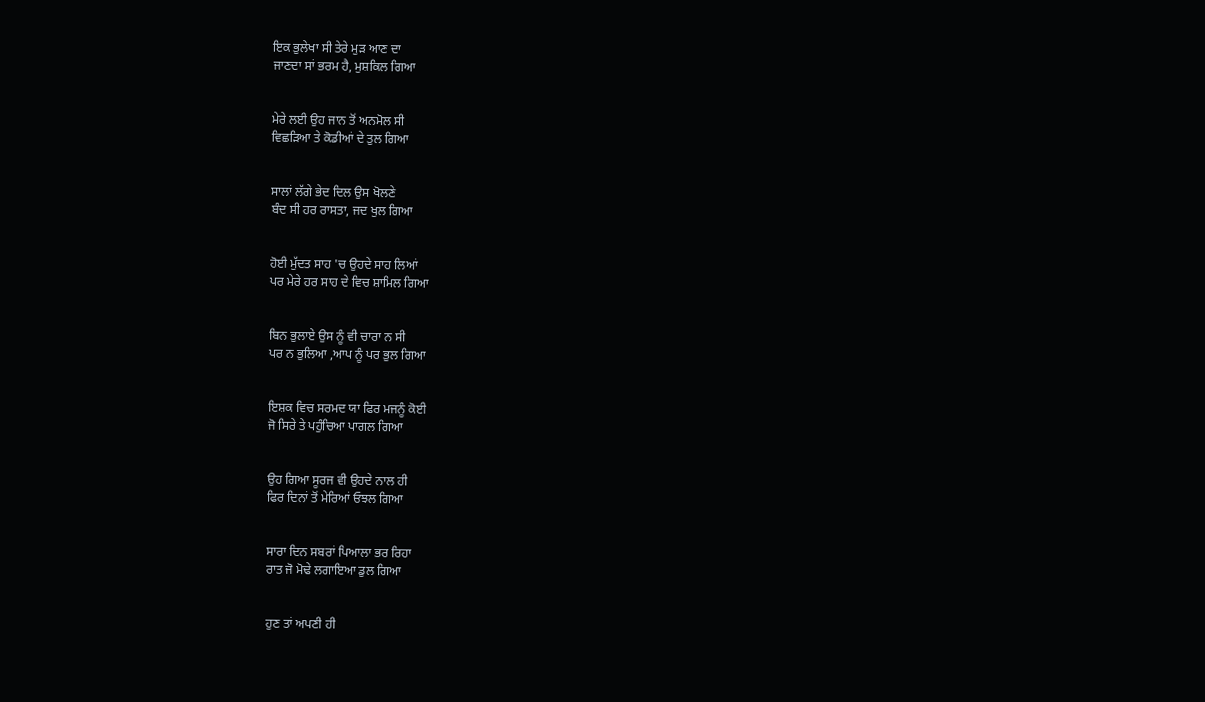ਇਕ ਭੁਲੇਖਾ ਸੀ ਤੇਰੇ ਮੁੜ ਆਣ ਦਾ
ਜਾਣਦਾ ਸਾਂ ਭਰਮ ਹੈ, ਮੁਸ਼ਕਿਲ ਗਿਆ


ਮੇਰੇ ਲਈ ਉਹ ਜਾਨ ਤੋਂ ਅਨਮੋਲ ਸੀ
ਵਿਛੜਿਆ ਤੇ ਕੋਡੀਆਂ ਦੇ ਤੁਲ ਗਿਆ


ਸਾਲਾਂ ਲੱਗੇ ਭੇਦ ਦਿਲ ਉਸ ਖੋਲਣੇ
ਬੰਦ ਸੀ ਹਰ ਰਾਸਤਾ, ਜਦ ਖੁਲ ਗਿਆ


ਹੋਈ ਮੁੱਦਤ ਸਾਹ 'ਚ ਉਹਦੇ ਸਾਹ ਲਿਆਂ
ਪਰ ਮੇਰੇ ਹਰ ਸਾਹ ਦੇ ਵਿਚ ਸ਼ਾਮਿਲ ਗਿਆ


ਬਿਨ ਭੁਲਾਏ ਉਸ ਨੂੰ ਵੀ ਚਾਰਾ ਨ ਸੀ
ਪਰ ਨ ਭੁਲਿਆ ,ਆਪ ਨੂੰ ਪਰ ਭੁਲ ਗਿਆ


ਇਸ਼ਕ ਵਿਚ ਸਰਮਦ ਯਾ ਫਿਰ ਮਜਨੂੰ ਕੋਈ
ਜੋ ਸਿਰੇ ਤੇ ਪਹੁੰਚਿਆ ਪਾਗਲ ਗਿਆ


ਉਹ ਗਿਆ ਸੂਰਜ ਵੀ ਉਹਦੇ ਨਾਲ ਹੀ
ਫਿਰ ਦਿਨਾਂ ਤੋਂ ਮੇਰਿਆਂ ਓਝਲ ਗਿਆ


ਸਾਰਾ ਦਿਨ ਸਬਰਾਂ ਪਿਆਲਾ ਭਰ ਰਿਹਾ
ਰਾਤ ਜੋ ਮੋਢੇ ਲਗਾਇਆ ਡੁਲ ਗਿਆ


ਹੁਣ ਤਾਂ ਅਪਣੀ ਹੀ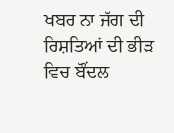ਖਬਰ ਨਾ ਜੱਗ ਦੀ
ਰਿਸ਼ਤਿਆਂ ਦੀ ਭੀੜ ਵਿਚ ਬੌਂਦਲ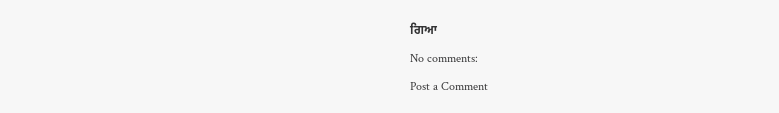ਗਿਆ

No comments:

Post a Comment